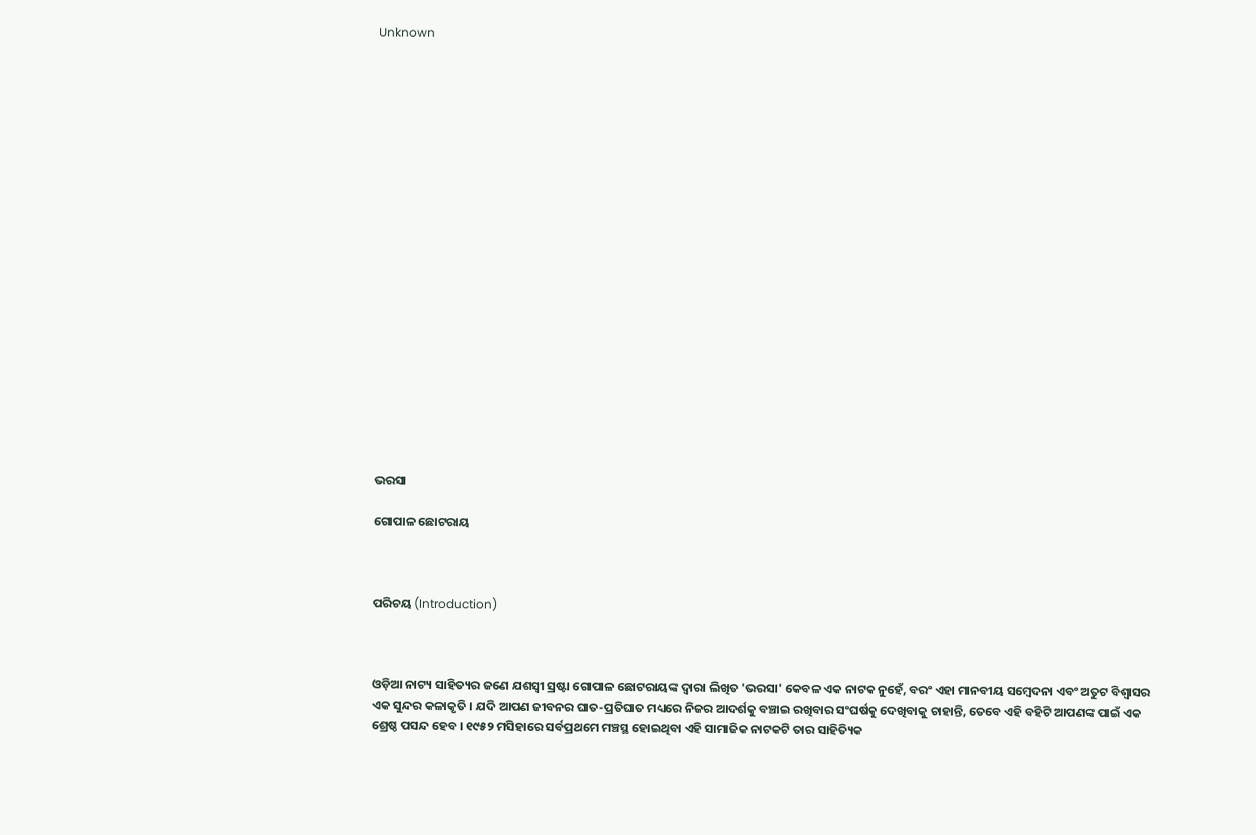Unknown





















ଭରସା

ଗୋପାଳ ଛୋଟରାୟ



ପରିଚୟ (Introduction)



ଓଡ଼ିଆ ନାଟ୍ୟ ସାହିତ୍ୟର ଜଣେ ଯଶସ୍ୱୀ ସ୍ରଷ୍ଟା ଗୋପାଳ ଛୋଟରାୟଙ୍କ ଦ୍ୱାରା ଲିଖିତ 'ଭରସା' କେବଳ ଏକ ନାଟକ ନୁହେଁ, ବରଂ ଏହା ମାନବୀୟ ସମ୍ବେଦନା ଏବଂ ଅତୁଟ ବିଶ୍ୱାସର ଏକ ସୁନ୍ଦର କଳାକୃତି । ଯଦି ଆପଣ ଜୀବନର ଘାତ-ପ୍ରତିଘାତ ମଧ୍ୟରେ ନିଜର ଆଦର୍ଶକୁ ବଞ୍ଚାଇ ରଖିବାର ସଂଘର୍ଷକୁ ଦେଖିବାକୁ ଚାହାନ୍ତି, ତେବେ ଏହି ବହିଟି ଆପଣଙ୍କ ପାଇଁ ଏକ ଶ୍ରେଷ୍ଠ ପସନ୍ଦ ହେବ । ୧୯୫୨ ମସିହାରେ ସର୍ବପ୍ରଥମେ ମଞ୍ଚସ୍ଥ ହୋଇଥିବା ଏହି ସାମାଜିକ ନାଟକଟି ତାର ସାହିତ୍ୟିକ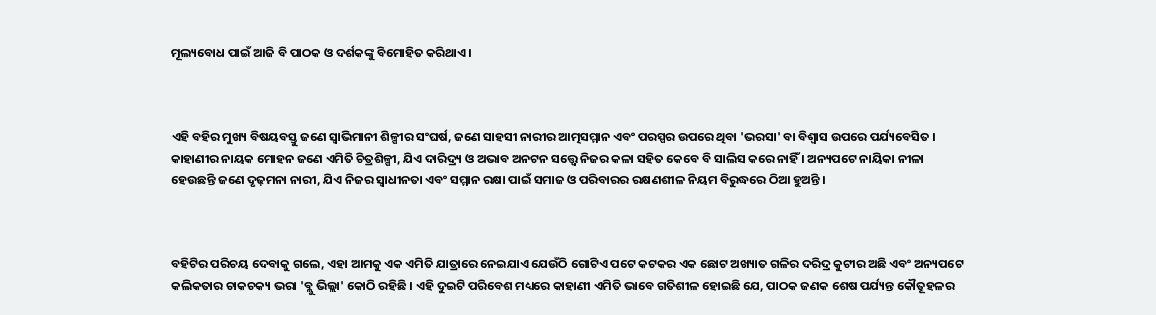ମୂଲ୍ୟବୋଧ ପାଇଁ ଆଜି ବି ପାଠକ ଓ ଦର୍ଶକଙ୍କୁ ବିମୋହିତ କରିଥାଏ ।



ଏହି ବହିର ମୁଖ୍ୟ ବିଷୟବସ୍ତୁ ଜଣେ ସ୍ୱାଭିମାନୀ ଶିଳ୍ପୀର ସଂଘର୍ଷ, ଜଣେ ସାହସୀ ନାରୀର ଆତ୍ମସମ୍ମାନ ଏବଂ ପରସ୍ପର ଉପରେ ଥିବା 'ଭରସା' ବା ବିଶ୍ୱାସ ଉପରେ ପର୍ଯ୍ୟବେସିତ । କାହାଣୀର ନାୟକ ମୋହନ ଜଣେ ଏମିତି ଚିତ୍ରଶିଳ୍ପୀ, ଯିଏ ଦାରିଦ୍ର୍ୟ ଓ ଅଭାବ ଅନଟନ ସତ୍ତ୍ୱେ ନିଜର କଳା ସହିତ କେବେ ବି ସାଲିସ କରେ ନାହିଁ । ଅନ୍ୟପଟେ ନାୟିକା ନୀଳା ହେଉଛନ୍ତି ଜଣେ ଦୃଢ଼ମନା ନାରୀ, ଯିଏ ନିଜର ସ୍ୱାଧୀନତା ଏବଂ ସମ୍ମାନ ରକ୍ଷା ପାଇଁ ସମାଜ ଓ ପରିବାରର ରକ୍ଷଣଶୀଳ ନିୟମ ବିରୁଦ୍ଧରେ ଠିଆ ହୁଅନ୍ତି ।



ବହିଟିର ପରିଚୟ ଦେବାକୁ ଗଲେ, ଏହା ଆମକୁ ଏକ ଏମିତି ଯାତ୍ରାରେ ନେଇଯାଏ ଯେଉଁଠି ଗୋଟିଏ ପଟେ କଟକର ଏକ ଛୋଟ ଅଖ୍ୟାତ ଗଳିର ଦରିଦ୍ର କୁଟୀର ଅଛି ଏବଂ ଅନ୍ୟପଟେ କଲିକତାର ଚାକଚକ୍ୟ ଭରା 'ବ୍ଲୁ ଭିଲ୍ଲା' କୋଠି ରହିଛି । ଏହି ଦୁଇଟି ପରିବେଶ ମଧ୍ୟରେ କାହାଣୀ ଏମିତି ଭାବେ ଗତିଶୀଳ ହୋଇଛି ଯେ, ପାଠକ ଜଣକ ଶେଷ ପର୍ଯ୍ୟନ୍ତ କୌତୂହଳର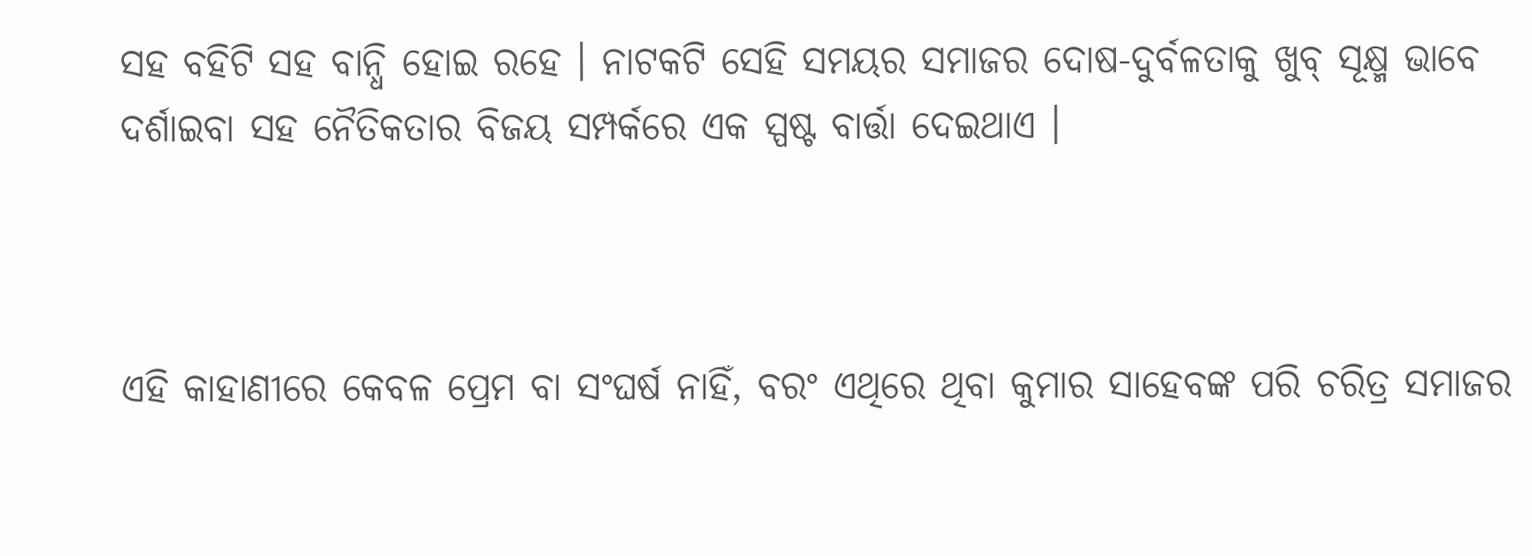ସହ ବହିଟି ସହ ବାନ୍ଧି ହୋଇ ରହେ । ନାଟକଟି ସେହି ସମୟର ସମାଜର ଦୋଷ-ଦୁର୍ବଳତାକୁ ଖୁବ୍ ସୂକ୍ଷ୍ମ ଭାବେ ଦର୍ଶାଇବା ସହ ନୈତିକତାର ବିଜୟ ସମ୍ପର୍କରେ ଏକ ସ୍ପଷ୍ଟ ବାର୍ତ୍ତା ଦେଇଥାଏ ।



ଏହି କାହାଣୀରେ କେବଳ ପ୍ରେମ ବା ସଂଘର୍ଷ ନାହିଁ, ବରଂ ଏଥିରେ ଥିବା କୁମାର ସାହେବଙ୍କ ପରି ଚରିତ୍ର ସମାଜର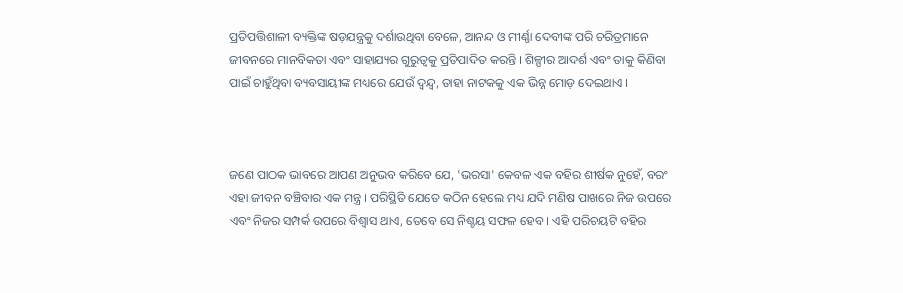ପ୍ରତିପତ୍ତିଶାଳୀ ବ୍ୟକ୍ତିଙ୍କ ଷଡ଼ଯନ୍ତ୍ରକୁ ଦର୍ଶାଉଥିବା ବେଳେ, ଆନନ୍ଦ ଓ ମୀର୍ଣ୍ଣା ଦେବୀଙ୍କ ପରି ଚରିତ୍ରମାନେ ଜୀବନରେ ମାନବିକତା ଏବଂ ସାହାଯ୍ୟର ଗୁରୁତ୍ୱକୁ ପ୍ରତିପାଦିତ କରନ୍ତି । ଶିଳ୍ପୀର ଆଦର୍ଶ ଏବଂ ତାକୁ କିଣିବା ପାଇଁ ଚାହୁଁଥିବା ବ୍ୟବସାୟୀଙ୍କ ମଧ୍ୟରେ ଯେଉଁ ଦ୍ୱନ୍ଦ୍ୱ, ତାହା ନାଟକକୁ ଏକ ଭିନ୍ନ ମୋଡ଼ ଦେଇଥାଏ ।



ଜଣେ ପାଠକ ଭାବରେ ଆପଣ ଅନୁଭବ କରିବେ ଯେ, 'ଭରସା' କେବଳ ଏକ ବହିର ଶୀର୍ଷକ ନୁହେଁ, ବରଂ ଏହା ଜୀବନ ବଞ୍ଚିବାର ଏକ ମନ୍ତ୍ର । ପରିସ୍ଥିତି ଯେତେ କଠିନ ହେଲେ ମଧ୍ୟ ଯଦି ମଣିଷ ପାଖରେ ନିଜ ଉପରେ ଏବଂ ନିଜର ସମ୍ପର୍କ ଉପରେ ବିଶ୍ୱାସ ଥାଏ, ତେବେ ସେ ନିଶ୍ଚୟ ସଫଳ ହେବ । ଏହି ପରିଚୟଟି ବହିର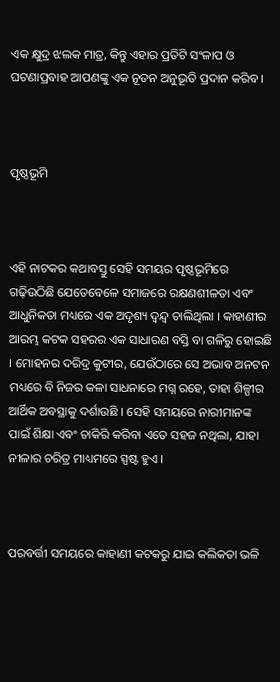ଏକ କ୍ଷୁଦ୍ର ଝଲକ ମାତ୍ର, କିନ୍ତୁ ଏହାର ପ୍ରତିଟି ସଂଳାପ ଓ ଘଟଣାପ୍ରବାହ ଆପଣଙ୍କୁ ଏକ ନୂତନ ଅନୁଭୂତି ପ୍ରଦାନ କରିବ ।



ପୃଷ୍ଠଭୂମି



ଏହି ନାଟକର କଥାବସ୍ତୁ ସେହି ସମୟର ପୃଷ୍ଠଭୂମିରେ ଗଢ଼ିଉଠିଛି ଯେତେବେଳେ ସମାଜରେ ରକ୍ଷଣଶୀଳତା ଏବଂ ଆଧୁନିକତା ମଧ୍ୟରେ ଏକ ଅଦୃଶ୍ୟ ଦ୍ୱନ୍ଦ୍ୱ ଚାଲିଥିଲା । କାହାଣୀର ଆରମ୍ଭ କଟକ ସହରର ଏକ ସାଧାରଣ ବସ୍ତି ବା ଗଳିରୁ ହୋଇଛି । ମୋହନର ଦରିଦ୍ର କୁଟୀର, ଯେଉଁଠାରେ ସେ ଅଭାବ ଅନଟନ ମଧ୍ୟରେ ବି ନିଜର କଳା ସାଧନାରେ ମଗ୍ନ ରହେ, ତାହା ଶିଳ୍ପୀର ଆର୍ଥିକ ଅବସ୍ଥାକୁ ଦର୍ଶାଉଛି । ସେହି ସମୟରେ ନାରୀମାନଙ୍କ ପାଇଁ ଶିକ୍ଷା ଏବଂ ଚାକିରି କରିବା ଏତେ ସହଜ ନଥିଲା, ଯାହା ନୀଳାର ଚରିତ୍ର ମାଧ୍ୟମରେ ସ୍ପଷ୍ଟ ହୁଏ ।



ପରବର୍ତ୍ତୀ ସମୟରେ କାହାଣୀ କଟକରୁ ଯାଇ କଲିକତା ଭଳି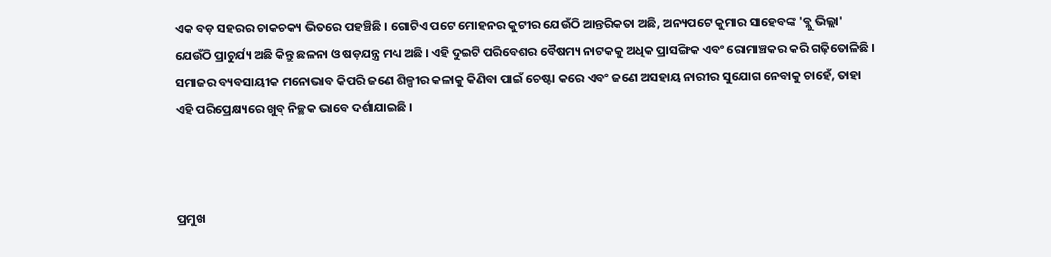ଏକ ବଡ଼ ସହରର ଚାକଚକ୍ୟ ଭିତରେ ପହଞ୍ଚିଛି । ଗୋଟିଏ ପଟେ ମୋହନର କୁଟୀର ଯେଉଁଠି ଆନ୍ତରିକତା ଅଛି, ଅନ୍ୟପଟେ କୁମାର ସାହେବଙ୍କ 'ବ୍ଲୁ ଭିଲ୍ଲା' ଯେଉଁଠି ପ୍ରାଚୁର୍ଯ୍ୟ ଅଛି କିନ୍ତୁ ଛଳନା ଓ ଷଡ଼ଯନ୍ତ୍ର ମଧ୍ୟ ଅଛି । ଏହି ଦୁଇଟି ପରିବେଶର ବୈଷମ୍ୟ ନାଟକକୁ ଅଧିକ ପ୍ରାସଙ୍ଗିକ ଏବଂ ରୋମାଞ୍ଚକର କରି ଗଢ଼ିତୋଳିଛି । ସମାଜର ବ୍ୟବସାୟୀକ ମନୋଭାବ କିପରି ଜଣେ ଶିଳ୍ପୀର କଳାକୁ କିଣିବା ପାଇଁ ଚେଷ୍ଟା କରେ ଏବଂ ଜଣେ ଅସହାୟ ନାରୀର ସୁଯୋଗ ନେବାକୁ ଚାହେଁ, ତାହା ଏହି ପରିପ୍ରେକ୍ଷ୍ୟରେ ଖୁବ୍ ନିଚ୍ଛକ ଭାବେ ଦର୍ଶାଯାଇଛି ।



ପ୍ରମୁଖ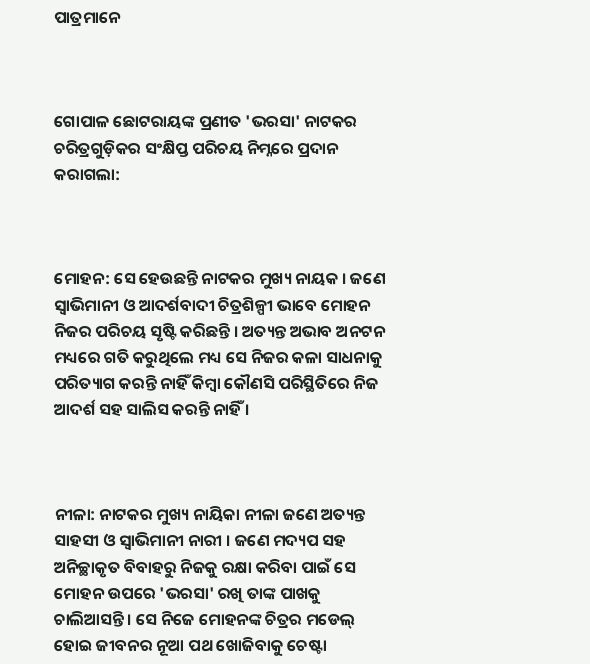ପାତ୍ରମାନେ



ଗୋପାଳ ଛୋଟରାୟଙ୍କ ପ୍ରଣୀତ 'ଭରସା' ନାଟକର ଚରିତ୍ରଗୁଡ଼ିକର ସଂକ୍ଷିପ୍ତ ପରିଚୟ ନିମ୍ନରେ ପ୍ରଦାନ କରାଗଲା:



ମୋହନ: ସେ ହେଉଛନ୍ତି ନାଟକର ମୁଖ୍ୟ ନାୟକ । ଜଣେ ସ୍ୱାଭିମାନୀ ଓ ଆଦର୍ଶବାଦୀ ଚିତ୍ରଶିଳ୍ପୀ ଭାବେ ମୋହନ ନିଜର ପରିଚୟ ସୃଷ୍ଟି କରିଛନ୍ତି । ଅତ୍ୟନ୍ତ ଅଭାବ ଅନଟନ ମଧ୍ୟରେ ଗତି କରୁଥିଲେ ମଧ୍ୟ ସେ ନିଜର କଳା ସାଧନାକୁ ପରିତ୍ୟାଗ କରନ୍ତି ନାହିଁ କିମ୍ବା କୌଣସି ପରିସ୍ଥିତିରେ ନିଜ ଆଦର୍ଶ ସହ ସାଲିସ କରନ୍ତି ନାହିଁ ।



ନୀଳା: ନାଟକର ମୁଖ୍ୟ ନାୟିକା ନୀଳା ଜଣେ ଅତ୍ୟନ୍ତ ସାହସୀ ଓ ସ୍ୱାଭିମାନୀ ନାରୀ । ଜଣେ ମଦ୍ୟପ ସହ ଅନିଚ୍ଛାକୃତ ବିବାହରୁ ନିଜକୁ ରକ୍ଷା କରିବା ପାଇଁ ସେ ମୋହନ ଉପରେ 'ଭରସା' ରଖି ତାଙ୍କ ପାଖକୁ ଚାଲିଆସନ୍ତି । ସେ ନିଜେ ମୋହନଙ୍କ ଚିତ୍ରର ମଡେଲ୍ ହୋଇ ଜୀବନର ନୂଆ ପଥ ଖୋଜିବାକୁ ଚେଷ୍ଟା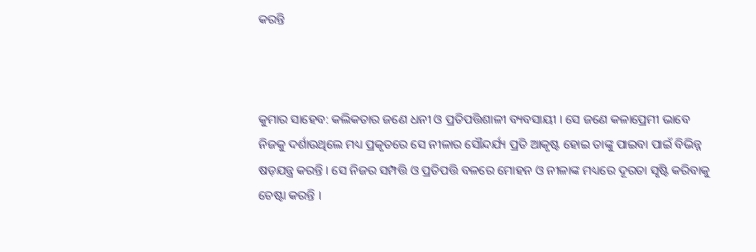କରନ୍ତି



କୁମାର ସାହେବ: କଲିକତାର ଜଣେ ଧନୀ ଓ ପ୍ରତିପତ୍ତିଶାଳୀ ବ୍ୟବସାୟୀ । ସେ ଜଣେ କଳାପ୍ରେମୀ ଭାବେ ନିଜକୁ ଦର୍ଶାଉଥିଲେ ମଧ୍ୟ ପ୍ରକୃତରେ ସେ ନୀଳାର ସୌନ୍ଦର୍ଯ୍ୟ ପ୍ରତି ଆକୃଷ୍ଟ ହୋଇ ତାଙ୍କୁ ପାଇବା ପାଇଁ ବିଭିନ୍ନ ଷଡ଼ଯନ୍ତ୍ର କରନ୍ତି । ସେ ନିଜର ସମ୍ପତ୍ତି ଓ ପ୍ରତିପତ୍ତି ବଳରେ ମୋହନ ଓ ନୀଳାଙ୍କ ମଧ୍ୟରେ ଦୂରତା ସୃଷ୍ଟି କରିବାକୁ ଚେଷ୍ଟା କରନ୍ତି ।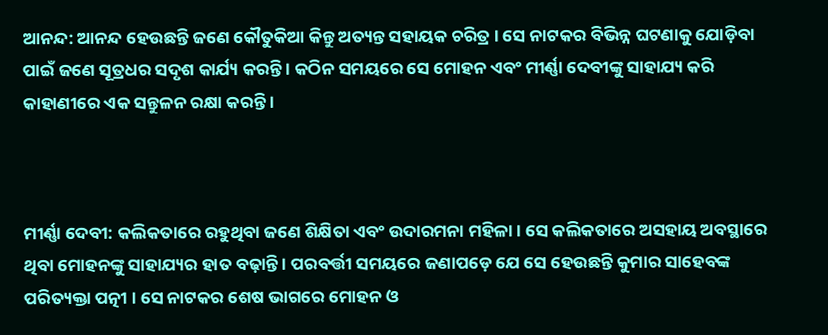ଆନନ୍ଦ: ଆନନ୍ଦ ହେଉଛନ୍ତି ଜଣେ କୌତୁକିଆ କିନ୍ତୁ ଅତ୍ୟନ୍ତ ସହାୟକ ଚରିତ୍ର । ସେ ନାଟକର ବିଭିନ୍ନ ଘଟଣାକୁ ଯୋଡ଼ିବା ପାଇଁ ଜଣେ ସୂତ୍ରଧର ସଦୃଶ କାର୍ଯ୍ୟ କରନ୍ତି । କଠିନ ସମୟରେ ସେ ମୋହନ ଏବଂ ମୀର୍ଣ୍ଣା ଦେବୀଙ୍କୁ ସାହାଯ୍ୟ କରି କାହାଣୀରେ ଏକ ସନ୍ତୁଳନ ରକ୍ଷା କରନ୍ତି ।



ମୀର୍ଣ୍ଣା ଦେବୀ: କଲିକତାରେ ରହୁଥିବା ଜଣେ ଶିକ୍ଷିତା ଏବଂ ଉଦାରମନା ମହିଳା । ସେ କଲିକତାରେ ଅସହାୟ ଅବସ୍ଥାରେ ଥିବା ମୋହନଙ୍କୁ ସାହାଯ୍ୟର ହାତ ବଢ଼ାନ୍ତି । ପରବର୍ତ୍ତୀ ସମୟରେ ଜଣାପଡ଼େ ଯେ ସେ ହେଉଛନ୍ତି କୁମାର ସାହେବଙ୍କ ପରିତ୍ୟକ୍ତା ପତ୍ନୀ । ସେ ନାଟକର ଶେଷ ଭାଗରେ ମୋହନ ଓ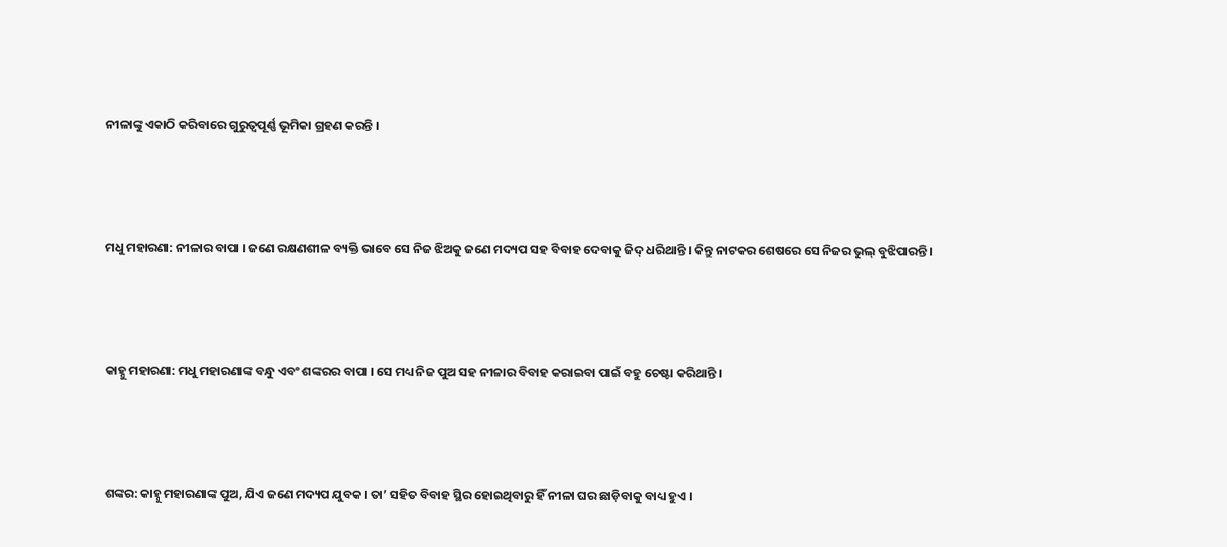ନୀଳାଙ୍କୁ ଏକାଠି କରିବାରେ ଗୁରୁତ୍ୱପୂର୍ଣ୍ଣ ଭୂମିକା ଗ୍ରହଣ କରନ୍ତି ।



ମଧୁ ମହାରଣା: ନୀଳାର ବାପା । ଜଣେ ରକ୍ଷଣଶୀଳ ବ୍ୟକ୍ତି ଭାବେ ସେ ନିଜ ଝିଅକୁ ଜଣେ ମଦ୍ୟପ ସହ ବିବାହ ଦେବାକୁ ଜିଦ୍ ଧରିଥାନ୍ତି । କିନ୍ତୁ ନାଟକର ଶେଷରେ ସେ ନିଜର ଭୁଲ୍ ବୁଝିପାରନ୍ତି ।



କାହ୍ନୁ ମହାରଣା: ମଧୁ ମହାରଣାଙ୍କ ବନ୍ଧୁ ଏବଂ ଶଙ୍କରର ବାପା । ସେ ମଧ୍ୟ ନିଜ ପୁଅ ସହ ନୀଳାର ବିବାହ କରାଇବା ପାଇଁ ବହୁ ଚେଷ୍ଟା କରିଥାନ୍ତି ।



ଶଙ୍କର: କାହ୍ନୁ ମହାରଣାଙ୍କ ପୁଅ, ଯିଏ ଜଣେ ମଦ୍ୟପ ଯୁବକ । ତା’ ସହିତ ବିବାହ ସ୍ଥିର ହୋଇଥିବାରୁ ହିଁ ନୀଳା ଘର ଛାଡ଼ିବାକୁ ବାଧ୍ୟ ହୁଏ ।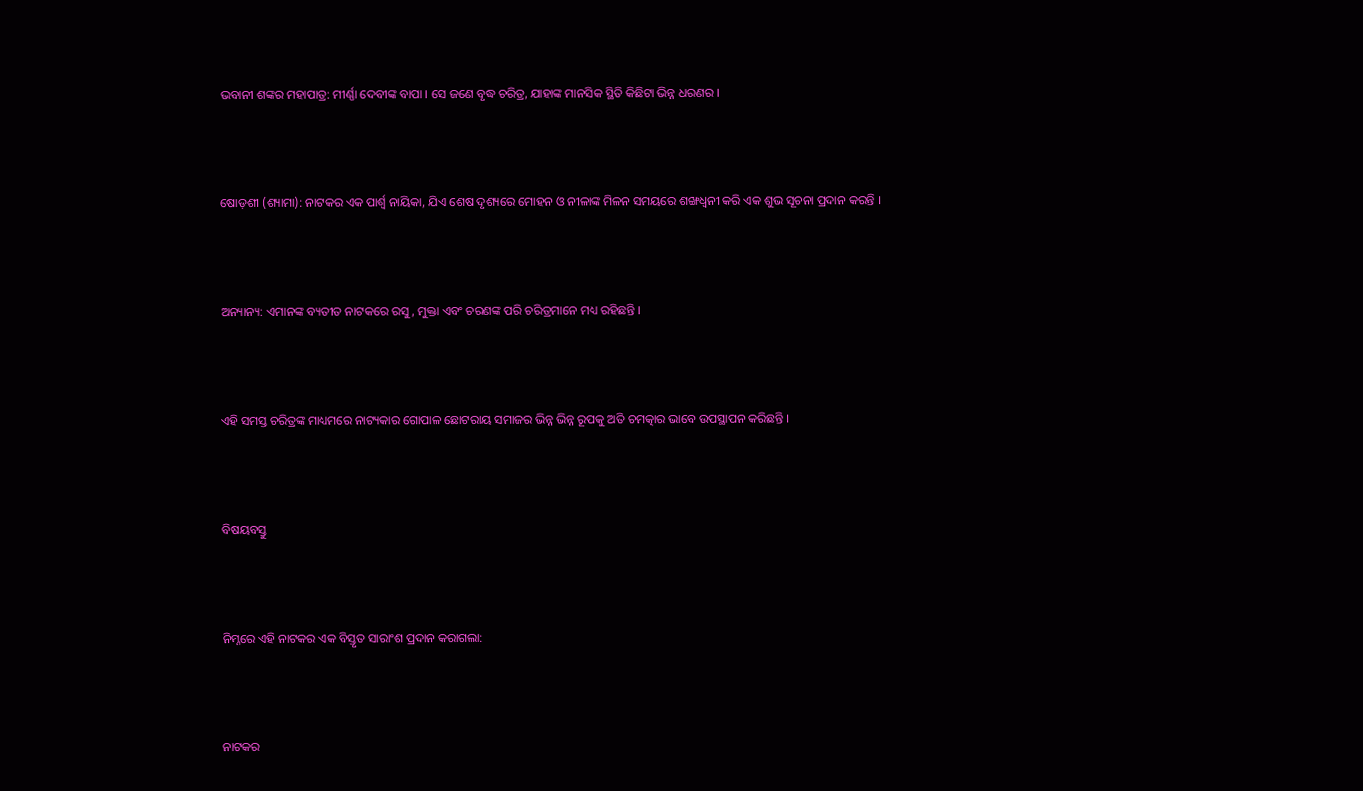ଭବାନୀ ଶଙ୍କର ମହାପାତ୍ର: ମୀର୍ଣ୍ଣା ଦେବୀଙ୍କ ବାପା । ସେ ଜଣେ ବୃଦ୍ଧ ଚରିତ୍ର, ଯାହାଙ୍କ ମାନସିକ ସ୍ଥିତି କିଛିଟା ଭିନ୍ନ ଧରଣର ।



ଷୋଡ଼ଶୀ (ଶ୍ୟାମା): ନାଟକର ଏକ ପାର୍ଶ୍ୱ ନାୟିକା, ଯିଏ ଶେଷ ଦୃଶ୍ୟରେ ମୋହନ ଓ ନୀଳାଙ୍କ ମିଳନ ସମୟରେ ଶଙ୍ଖଧ୍ୱନୀ କରି ଏକ ଶୁଭ ସୂଚନା ପ୍ରଦାନ କରନ୍ତି ।



ଅନ୍ୟାନ୍ୟ: ଏମାନଙ୍କ ବ୍ୟତୀତ ନାଟକରେ ରସୁ, ମୁକ୍ତା ଏବଂ ଚରଣଙ୍କ ପରି ଚରିତ୍ରମାନେ ମଧ୍ୟ ରହିଛନ୍ତି ।



ଏହି ସମସ୍ତ ଚରିତ୍ରଙ୍କ ମାଧ୍ୟମରେ ନାଟ୍ୟକାର ଗୋପାଳ ଛୋଟରାୟ ସମାଜର ଭିନ୍ନ ଭିନ୍ନ ରୂପକୁ ଅତି ଚମତ୍କାର ଭାବେ ଉପସ୍ଥାପନ କରିଛନ୍ତି ।



ବିଷୟବସ୍ତୁ



ନିମ୍ନରେ ଏହି ନାଟକର ଏକ ବିସ୍ତୃତ ସାରାଂଶ ପ୍ରଦାନ କରାଗଲା:



ନାଟକର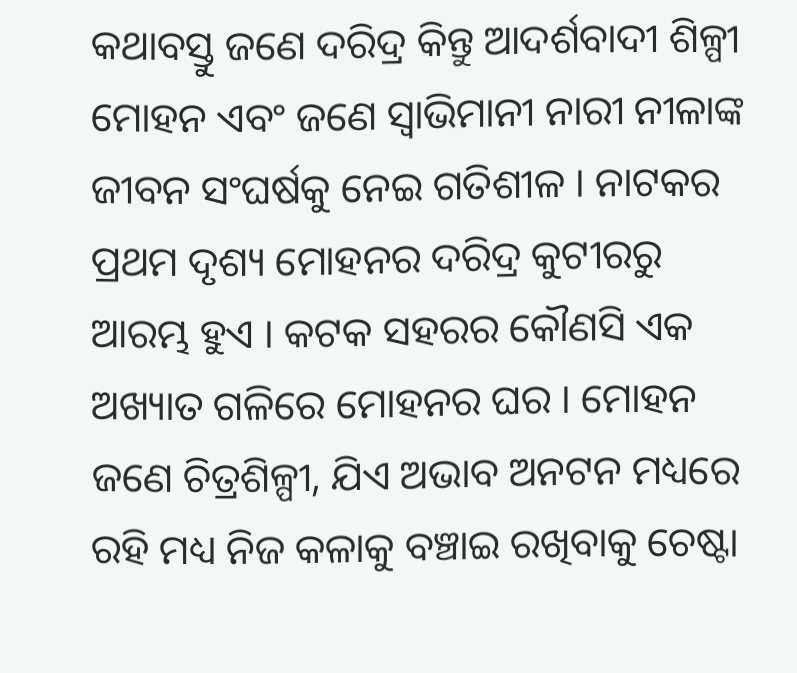କଥାବସ୍ତୁ ଜଣେ ଦରିଦ୍ର କିନ୍ତୁ ଆଦର୍ଶବାଦୀ ଶିଳ୍ପୀ ମୋହନ ଏବଂ ଜଣେ ସ୍ୱାଭିମାନୀ ନାରୀ ନୀଳାଙ୍କ ଜୀବନ ସଂଘର୍ଷକୁ ନେଇ ଗତିଶୀଳ । ନାଟକର ପ୍ରଥମ ଦୃଶ୍ୟ ମୋହନର ଦରିଦ୍ର କୁଟୀରରୁ ଆରମ୍ଭ ହୁଏ । କଟକ ସହରର କୌଣସି ଏକ ଅଖ୍ୟାତ ଗଳିରେ ମୋହନର ଘର । ମୋହନ ଜଣେ ଚିତ୍ରଶିଳ୍ପୀ, ଯିଏ ଅଭାବ ଅନଟନ ମଧ୍ୟରେ ରହି ମଧ୍ୟ ନିଜ କଳାକୁ ବଞ୍ଚାଇ ରଖିବାକୁ ଚେଷ୍ଟା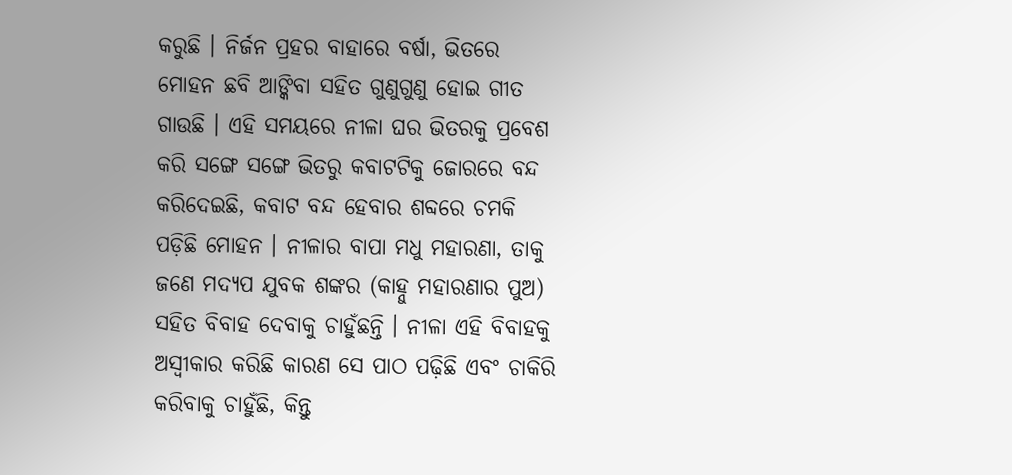କରୁଛି । ନିର୍ଜନ ପ୍ରହର ବାହାରେ ବର୍ଷା, ଭିତରେ ମୋହନ ଛବି ଆଙ୍କିବା ସହିତ ଗୁଣୁଗୁଣୁ ହୋଇ ଗୀତ ଗାଉଛି । ଏହି ସମୟରେ ନୀଳା ଘର ଭିତରକୁ ପ୍ରବେଶ କରି ସଙ୍ଗେ ସଙ୍ଗେ ଭିତରୁ କବାଟଟିକୁ ଜୋରରେ ବନ୍ଦ କରିଦେଇଛି, କବାଟ ବନ୍ଦ ହେବାର ଶବ୍ଦରେ ଚମକି ପଡ଼ିଛି ମୋହନ । ନୀଳାର ବାପା ମଧୁ ମହାରଣା, ତାକୁ ଜଣେ ମଦ୍ୟପ ଯୁବକ ଶଙ୍କର (କାହ୍ନୁ ମହାରଣାର ପୁଅ) ସହିତ ବିବାହ ଦେବାକୁ ଚାହୁଁଛନ୍ତି । ନୀଳା ଏହି ବିବାହକୁ ଅସ୍ୱୀକାର କରିଛି କାରଣ ସେ ପାଠ ପଢ଼ିଛି ଏବଂ ଚାକିରି କରିବାକୁ ଚାହୁଁଛି, କିନ୍ତୁ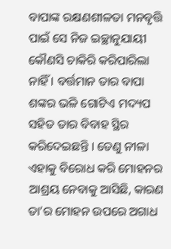ବାପାଙ୍କ ରକ୍ଷଣଶୀଳତା ମନବୃତ୍ତି ପାଇଁ ସେ ନିଜ ଇଚ୍ଛାନୁଯାୟୀ କୌଣସି ଚାକିରି କରିପାରିଲା ନାହିଁ । ବର୍ତ୍ତମାନ ତାର ବାପା ଶଙ୍କର ଭଳି ଗୋଟିଏ ମଦ୍ୟପ ସହିତ ତାର ବିବାହ ସ୍ଥିର କରିଦେଇଛନ୍ତି । ତେଣୁ ନୀଳା ଏହାକୁ ବିରୋଧ କରି ମୋହନର ଆଶ୍ରୟ ନେବାକୁ ଆସିଛି, କାରଣ ତା’ର ମୋହନ ଉପରେ ଅଗାଧ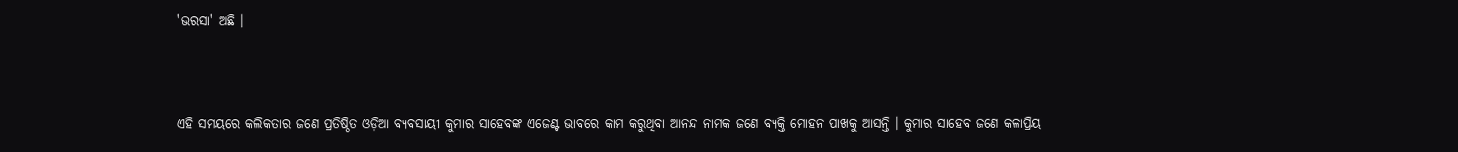'ଭରସା' ଅଛି ।



ଏହି ସମୟରେ କଲିକତାର ଜଣେ ପ୍ରତିଷ୍ଠିତ ଓଡ଼ିଆ ବ୍ୟବସାୟୀ କୁମାର ସାହେବଙ୍କ ଏଜେଣ୍ଟ ଭାବରେ କାମ କରୁଥିବା ଆନନ୍ଦ ନାମକ ଜଣେ ବ୍ୟକ୍ତି ମୋହନ ପାଖକୁ ଆସନ୍ତି । କୁମାର ସାହେବ ଜଣେ କଳାପ୍ରିୟ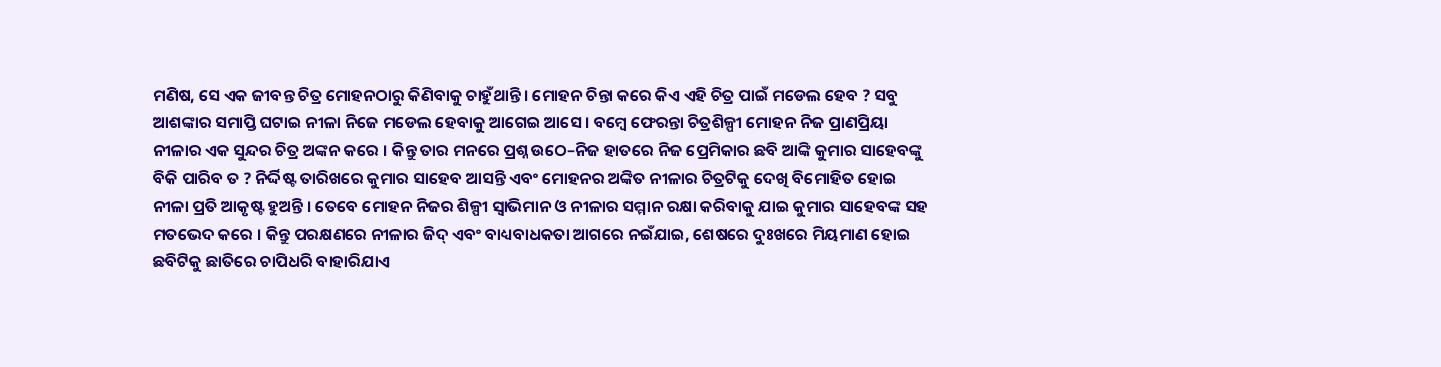ମଣିଷ, ସେ ଏକ ଜୀବନ୍ତ ଚିତ୍ର ମୋହନଠାରୁ କିଣିବାକୁ ଚାହୁଁଥାନ୍ତି । ମୋହନ ଚିନ୍ତା କରେ କିଏ ଏହି ଚିତ୍ର ପାଇଁ ମଡେଲ ହେବ ? ସବୁ ଆଶଙ୍କାର ସମାପ୍ତି ଘଟାଇ ନୀଳା ନିଜେ ମଡେଲ ହେବାକୁ ଆଗେଇ ଆସେ । ବମ୍ୱେ ଫେରନ୍ତା ଚିତ୍ରଶିଳ୍ପୀ ମୋହନ ନିଜ ପ୍ରାଣପ୍ରିୟା ନୀଳାର ଏକ ସୁନ୍ଦର ଚିତ୍ର ଅଙ୍କନ କରେ । କିନ୍ତୁ ତାର ମନରେ ପ୍ରଶ୍ନ ଉଠେ–ନିଜ ହାତରେ ନିଜ ପ୍ରେମିକାର ଛବି ଆଙ୍କି କୁମାର ସାହେବଙ୍କୁ ବିକି ପାରିବ ତ ? ନିର୍ଦ୍ଦିଷ୍ଟ ତାରିଖରେ କୁମାର ସାହେବ ଆସନ୍ତି ଏବଂ ମୋହନର ଅଙ୍କିତ ନୀଳାର ଚିତ୍ରଟିକୁ ଦେଖି ବିମୋହିତ ହୋଇ ନୀଳା ପ୍ରତି ଆକୃଷ୍ଟ ହୁଅନ୍ତି । ତେବେ ମୋହନ ନିଜର ଶିଳ୍ପୀ ସ୍ୱାଭିମାନ ଓ ନୀଳାର ସମ୍ମାନ ରକ୍ଷା କରିବାକୁ ଯାଇ କୁମାର ସାହେବଙ୍କ ସହ ମତଭେଦ କରେ । କିନ୍ତୁ ପରକ୍ଷଣରେ ନୀଳାର ଜିଦ୍‍ ଏବଂ ବାଧ୍ୟବାଧକତା ଆଗରେ ନଇଁଯାଇ, ଶେଷରେ ଦୁଃଖରେ ମିୟମାଣ ହୋଇ ଛବିଟିକୁ ଛାତିରେ ଚାପିଧରି ବାହାରିଯାଏ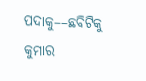ପଦାକୁ––ଛବିଟିକୁ କୁମାର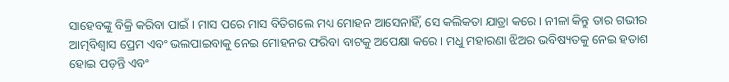ସାହେବଙ୍କୁ ବିକ୍ରି କରିବା ପାଇଁ । ମାସ ପରେ ମାସ ବିତିଗଲେ ମଧ୍ୟ ମୋହନ ଆସେନାହିଁ, ସେ କଲିକତା ଯାତ୍ରା କରେ । ନୀଳା କିନ୍ତୁ ତାର ଗଭୀର ଆତ୍ମବିଶ୍ୱାସ ପ୍ରେମ ଏବଂ ଭଲପାଇବାକୁ ନେଇ ମୋହନର ଫରିବା ବାଟକୁ ଅପେକ୍ଷା କରେ । ମଧୁ ମହାରଣା ଝିଅର ଭବିଷ୍ୟତକୁ ନେଇ ହତାଶ ହୋଇ ପଡ଼ନ୍ତି ଏବଂ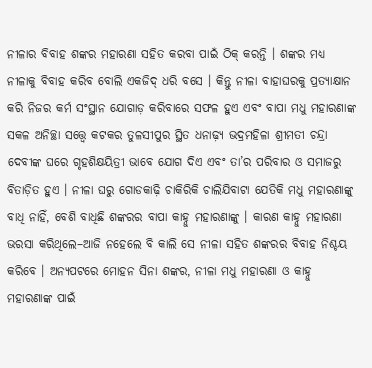ନୀଳାର ବିବାହ ଶଙ୍କର ମହାରଣା ସହିତ କରବା ପାଇଁ ଠିକ୍‍ କରନ୍ତି । ଶଙ୍କର ମଧ୍ୟ ନୀଳାକୁ ବିବାହ କରିବ ବୋଲି ଏକଜିଦ୍‍ ଧରି ବସେ । କିନ୍ତୁ ନୀଳା ବାହାଘରକୁ ପ୍ରତ୍ୟାକ୍ଷାନ କରି ନିଜର କର୍ମ ସଂସ୍ଥାନ ଯୋଗାଡ଼ କରିବାରେ ସଫଳ ହୁଏ ଏବଂ ବାପା ମଧୁ ମହାରଣାଙ୍କ ସକଳ ଅନିଚ୍ଛା ସତ୍ତ୍ୱେ କଟକର ତୁଳସୀପୁର ସ୍ଥିତ ଧନାଢ଼୍ୟ ଭଦ୍ରମହିଳା ଶ୍ରୀମତୀ ଚନ୍ଦ୍ରା ଦେବୀଙ୍କ ଘରେ ଗୃହଶିକ୍ଷୟିତ୍ରୀ ଭାବେ ଯୋଗ ଦିଏ ଏବଂ ତା’ର ପରିବାର ଓ ସମାଜରୁ ବିତାଡ଼ିତ ହୁଏ । ନୀଳା ଘରୁ ଗୋଡକାଢ଼ି ଚାକିରିକି ଚାଲିଯିବାଟା ଯେତିକି ମଧୁ ମହାରଣାଙ୍କୁ ବାଧି ନାହିଁ, ବେଶି ବାଧିଛି ଶଙ୍କରର ବାପା କାହ୍ନୁ ମହାରଣାଙ୍କୁ । କାରଣ କାହ୍ନୁ ମହାରଣା ଭରସା କରିଥିଲେ–ଆଜି ନହେଲେ ବି କାଲି ସେ ନୀଳା ସହିତ ଶଙ୍କରର ବିବାହ ନିଶ୍ଚୟ କରିବେ । ଅନ୍ୟପଟରେ ମୋହନ ସିନା ଶଙ୍କର, ନୀଳା ମଧୁ ମହାରଣା ଓ କାହ୍ନୁ ମହାରଣାଙ୍କ ପାଇଁ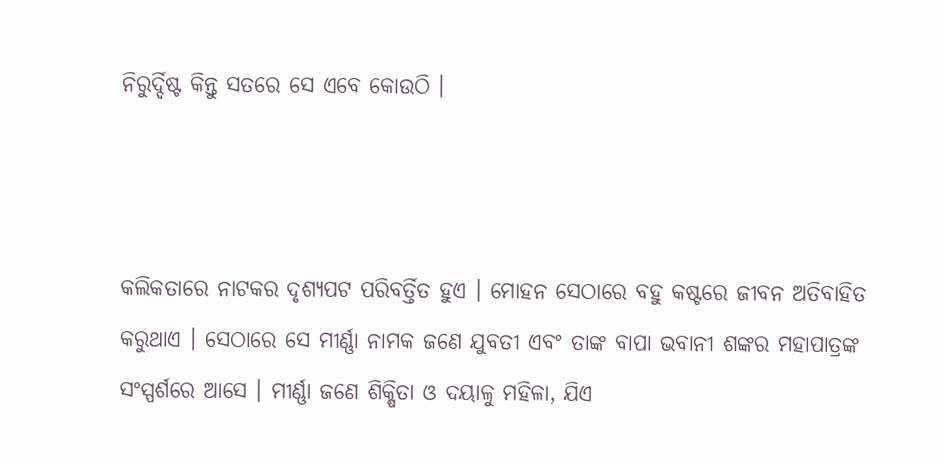ନିରୁର୍ଦ୍ଦିଷ୍ଟ କିନ୍ତୁ ସତରେ ସେ ଏବେ କୋଉଠି ।



କଲିକତାରେ ନାଟକର ଦୃଶ୍ୟପଟ ପରିବର୍ତ୍ତିତ ହୁଏ । ମୋହନ ସେଠାରେ ବହୁ କଷ୍ଟରେ ଜୀବନ ଅତିବାହିତ କରୁଥାଏ । ସେଠାରେ ସେ ମୀର୍ଣ୍ଣା ନାମକ ଜଣେ ଯୁବତୀ ଏବଂ ତାଙ୍କ ବାପା ଭବାନୀ ଶଙ୍କର ମହାପାତ୍ରଙ୍କ ସଂସ୍ପର୍ଶରେ ଆସେ । ମୀର୍ଣ୍ଣା ଜଣେ ଶିକ୍ଷିତା ଓ ଦୟାଳୁ ମହିଳା, ଯିଏ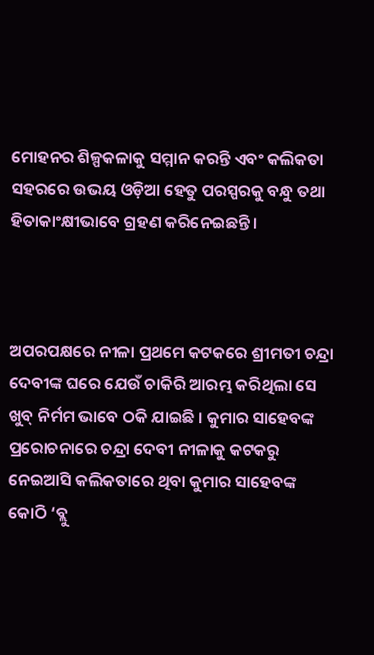ମୋହନର ଶିଳ୍ପକଳାକୁ ସମ୍ମାନ କରନ୍ତି ଏବଂ କଲିକତା ସହରରେ ଉଭୟ ଓଡ଼ିଆ ହେତୁ ପରସ୍ପରକୁ ବନ୍ଧୁ ତଥା ହିତାକାଂକ୍ଷୀଭାବେ ଗ୍ରହଣ କରିନେଇଛନ୍ତି ।



ଅପରପକ୍ଷରେ ନୀଳା ପ୍ରଥମେ କଟକରେ ଶ୍ରୀମତୀ ଚନ୍ଦ୍ରା ଦେବୀଙ୍କ ଘରେ ଯେଉଁ ଚାକିରି ଆରମ୍ଭ କରିଥିଲା ସେ ଖୁବ୍‍ ନିର୍ମମ ଭାବେ ଠକି ଯାଇଛି । କୁମାର ସାହେବଙ୍କ ପ୍ରରୋଚନାରେ ଚନ୍ଦ୍ରା ଦେବୀ ନୀଳାକୁ କଟକରୁ ନେଇଆସି କଲିକତାରେ ଥିବା କୁମାର ସାହେବଙ୍କ କୋଠି ‘ବ୍ଲୁ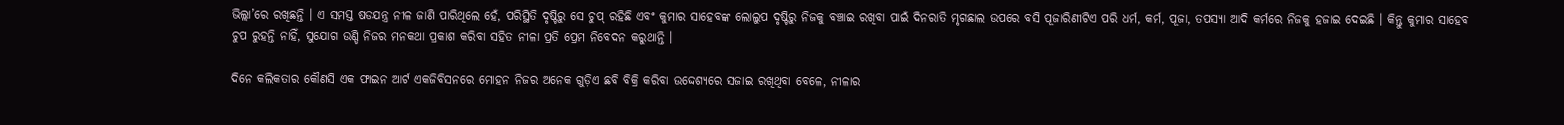ଭିଲ୍ଲା’ରେ ରଖିଛନ୍ତି । ଏ ସମସ୍ତ ଷଡଯନ୍ତ୍ର ନୀଳ ଜାଣି ପାରିଥିଲେ ହେଁ, ପରିସ୍ଥିତି ଦୃଷ୍ଟିରୁ ସେ ଚୁପ୍‍ ରହିଛି ଏବଂ କୁମାର ସାହେବଙ୍କ ଲୋଲୁପ ଦୃଷ୍ଟିରୁ ନିଜକୁ ବଞ୍ଚାଇ ରଖିବା ପାଇଁ ଦିନରାତି ମୃଗଛାଲ ଉପରେ ବସି ପୂଜାରିଣୀଟିଏ ପରି ଧର୍ମ, କର୍ମ, ପୂଜା, ତପସ୍ୟା ଆଦି କର୍ମରେ ନିଜକୁ ହଜାଇ ଦେଇଛି । କିନ୍ତୁ କୁମାର ସାହେବ ଚୁପ ରୁହନ୍ତି ନାହିଁ, ସୁଯୋଗ ଉଣ୍ଡି ନିଜର ମନକଥା ପ୍ରକାଶ କରିବା ସହିତ ନୀଳା ପ୍ରତି ପ୍ରେମ ନିବେଦନ କରୁଥାନ୍ତି ।

ଦିନେ କଲିକତାର କୌଣସି ଏକ ଫାଇନ ଆର୍ଟ ଏକଜିବିସନରେ ମୋହନ ନିଜର ଅନେକ ଗୁଡ଼ିଏ ଛବି ବିକ୍ରି କରିବା ଉଦ୍ଦେଶ୍ୟରେ ସଜାଇ ରଖିଥିବା ବେଳେ, ନୀଳାର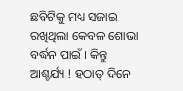ଛବିଟିକୁ ମଧ୍ୟ ସଜାଇ ରଖିଥିଲା କେବଳ ଶୋଭା ବର୍ଦ୍ଧନ ପାଇଁ । କିନ୍ତୁ ଆଶ୍ଚର୍ଯ୍ୟ ! ହଠାତ୍‍ ଦିନେ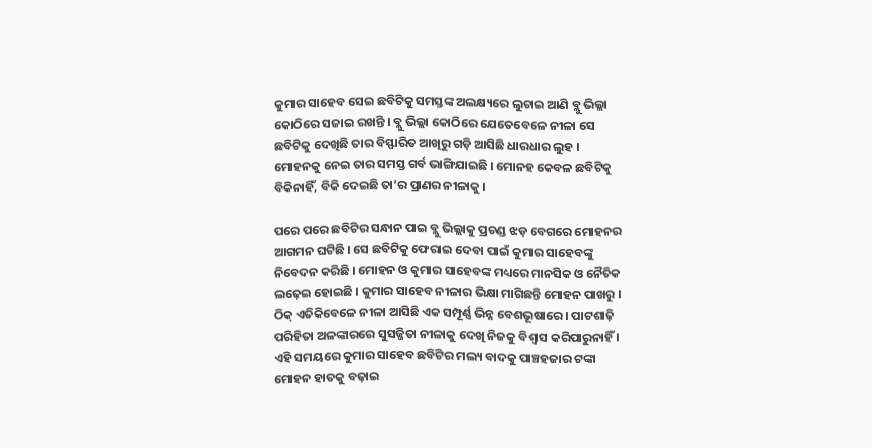କୁମାର ସାହେବ ସେଇ ଛବିଟିକୁ ସମସ୍ତଙ୍କ ଅଲକ୍ଷ୍ୟରେ ଲୁଚାଇ ଆଣି ବ୍ଲୁ ଭିଲ୍ଲା କୋଠିରେ ସଜାଇ ରଖନ୍ତି । ବ୍ଲୁ ଭିଲ୍ଲା କୋଠିରେ ଯେତେବେଳେ ନୀଳା ସେ ଛବିଟିକୁ ଦେଖିଛି ତାର ବିସ୍ଫାରିତ ଆଖିରୁ ଗଡ଼ି ଆସିଛି ଧାରଧାର ଲୁହ । ମୋହନକୁ ନେଇ ତାର ସମସ୍ତ ଗର୍ବ ଭାଙ୍ଗିଯାଇଛି । ମୋନହ କେବଳ ଛବିଟିକୁ ବିକିନାହିଁ, ବିକି ଦେଇଛି ତା’ର ପ୍ରାଣର ନୀଳାକୁ ।

ପରେ ପରେ ଛବିଟିର ସନ୍ଧାନ ପାଇ ବ୍ଲୁ ଭିଲ୍ଲାକୁ ପ୍ରଚଣ୍ଡ ଝଡ଼ ବେଗରେ ମୋହନର ଆଗମନ ଘଟିଛି । ସେ ଛବିଟିକୁ ଫେରାଇ ଦେବା ପାଇଁ କୁମାର ସାହେବଙ୍କୁ ନିବେଦନ କରିଛି । ମୋହନ ଓ କୁମାର ସାହେବଙ୍କ ମଧ୍ୟରେ ମାନସିକ ଓ ନୈତିକ ଲଢ଼େଇ ହୋଇଛି । କୁମାର ସାହେବ ନୀଳାର ଭିକ୍ଷା ମାଗିଛନ୍ତି ମୋହନ ପାଖରୁ । ଠିକ୍‍ ଏତିକିବେଳେ ନୀଳା ଆସିଛି ଏକ ସମ୍ପୂର୍ଣ୍ଣ ଭିନ୍ନ ବେଶଭୂଷାରେ । ପାଟଶାଢ଼ି ପରିହିତା ଅଳଙ୍କାରରେ ସୁସଜ୍ଜିତା ନୀଳାକୁ ଦେଖି ନିଜକୁ ବିଶ୍ୱାସ କରିପାରୁନାହିଁ । ଏହି ସମୟରେ କୁମାର ସାହେବ ଛବିଟିର ମଲ୍ୟ ବାଦକୁ ପାଞ୍ଚହଜାର ଟଙ୍କା ମୋହନ ହାତକୁ ବଢ଼ାଇ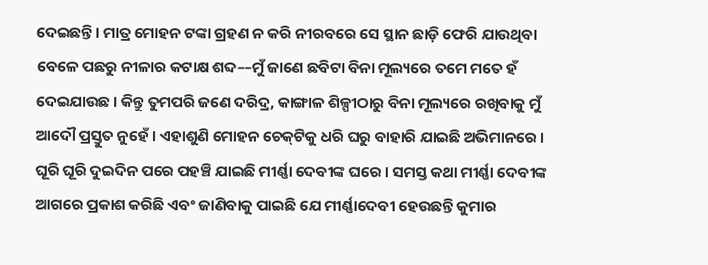ଦେଇଛନ୍ତି । ମାତ୍ର ମୋହନ ଟଙ୍କା ଗ୍ରହଣ ନ କରି ନୀରବରେ ସେ ସ୍ଥାନ ଛାଡ଼ି ଫେରି ଯାଉଥିବା ବେଳେ ପଛରୁ ନୀଳାର କଟାକ୍ଷ ଶବ୍ଦ––ମୁଁ ଜାଣେ ଛବିଟା ବିନା ମୂଲ୍ୟରେ ତମେ ମତେ ହଁ ଦେଇଯାଉଛ । କିନ୍ତୁ ତୁମପରି ଜଣେ ଦରିଦ୍ର, କାଙ୍ଗାଳ ଶିଳ୍ପୀଠାରୁ ବିନା ମୂଲ୍ୟରେ ରଖିବାକୁ ମୁଁ ଆଦୌ ପ୍ରସ୍ତୁତ ନୁହେଁ । ଏହାଶୁଣି ମୋହନ ଚେକ୍‍ଟିକୁ ଧରି ଘରୁ ବାହାରି ଯାଇଛି ଅଭିମାନରେ । ଘୂରି ଘୂରି ଦୁଇଦିନ ପରେ ପହଞ୍ଚି ଯାଇଛି ମୀର୍ଣ୍ଣା ଦେବୀଙ୍କ ଘରେ । ସମସ୍ତ କଥା ମୀର୍ଣ୍ଣା ଦେବୀଙ୍କ ଆଗରେ ପ୍ରକାଶ କରିଛି ଏବଂ ଜାଣିବାକୁ ପାଇଛି ଯେ ମୀର୍ଣ୍ଣାଦେବୀ ହେଉଛନ୍ତି କୁମାର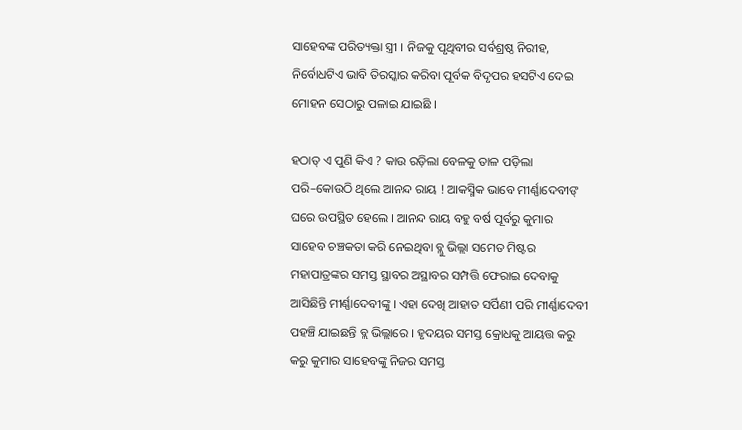ସାହେବଙ୍କ ପରିତ୍ୟକ୍ତା ସ୍ତ୍ରୀ । ନିଜକୁ ପୃଥିବୀର ସର୍ବଶ୍ରଷ୍ଠ ନିରୀହ, ନିର୍ବୋଧଟିଏ ଭାବି ତିରସ୍କାର କରିବା ପୂର୍ବକ ବିଦୃପର ହସଟିଏ ଦେଇ ମୋହନ ସେଠାରୁ ପଳାଇ ଯାଇଛି ।

ହଠାତ୍‍ ଏ ପୁଣି କିଏ ? କାଉ ରଡ଼ିଲା ବେଳକୁ ତାଳ ପଡ଼ିଲା ପରି–କୋଉଠି ଥିଲେ ଆନନ୍ଦ ରାୟ ! ଆକସ୍ମିକ ଭାବେ ମୀର୍ଣ୍ଣାଦେବୀଙ୍ ଘରେ ଉପସ୍ଥିତ ହେଲେ । ଆନନ୍ଦ ରାୟ ବହୁ ବର୍ଷ ପୂର୍ବରୁ କୁମାର ସାହେବ ଚଞ୍ଚକତା କରି ନେଇଥିବା ବ୍ଲୁ ଭିଲ୍ଲା ସମେତ ମିଷ୍ଟର ମହାପାତ୍ରଙ୍କର ସମସ୍ତ ସ୍ଥାବର ଅସ୍ଥାବର ସମ୍ପତ୍ତି ଫେରାଇ ଦେବାକୁ ଆସିଛିନ୍ତି ମୀର୍ଣ୍ଣାଦେବୀଙ୍କୁ । ଏହା ଦେଖି ଆହାତ ସର୍ପିଣୀ ପରି ମୀର୍ଣ୍ଣାଦେବୀ ପହଞ୍ଚି ଯାଇଛନ୍ତି ବ୍ଲ ଭିଲ୍ଲାରେ । ହୃଦୟର ସମସ୍ତ କ୍ରୋଧକୁ ଆୟତ୍ତ କରୁ କରୁ କୁମାର ସାହେବଙ୍କୁ ନିଜର ସମସ୍ତ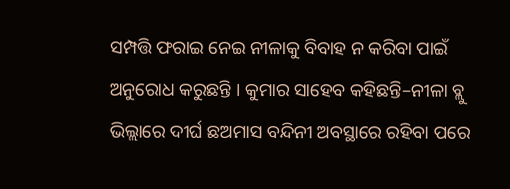ସମ୍ପତ୍ତି ଫରାଇ ନେଇ ନୀଳାକୁ ବିବାହ ନ କରିବା ପାଇଁ ଅନୁରୋଧ କରୁଛନ୍ତି । କୁମାର ସାହେବ କହିଛନ୍ତି–ନୀଳା ବ୍ଲୁ ଭିଲ୍ଲାରେ ଦୀର୍ଘ ଛଅମାସ ବନ୍ଦିନୀ ଅବସ୍ଥାରେ ରହିବା ପରେ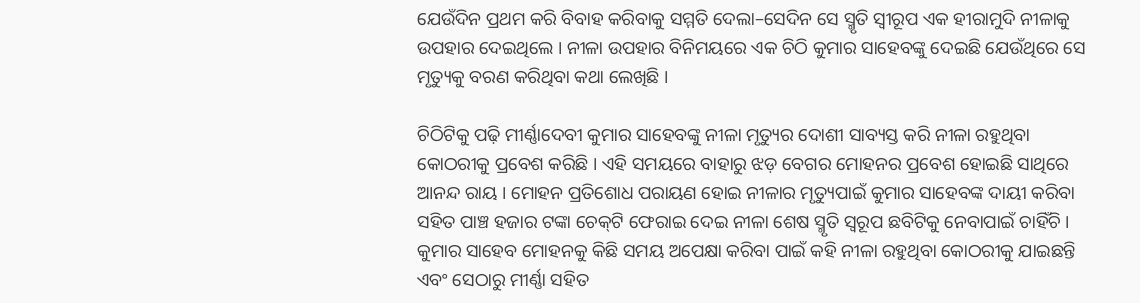ଯେଉଁଦିନ ପ୍ରଥମ କରି ବିବାହ କରିବାକୁ ସମ୍ମତି ଦେଲା–ସେଦିନ ସେ ସ୍ମୃତି ସ୍ୱୀରୂପ ଏକ ହୀରାମୁଦି ନୀଳାକୁ ଉପହାର ଦେଇଥିଲେ । ନୀଳା ଉପହାର ବିନିମୟରେ ଏକ ଚିଠି କୁମାର ସାହେବଙ୍କୁ ଦେଇଛି ଯେଉଁଥିରେ ସେ ମୃତ୍ୟୁକୁ ବରଣ କରିଥିବା କଥା ଲେଖିଛି ।

ଚିଠିଟିକୁ ପଢ଼ି ମୀର୍ଣ୍ଣାଦେବୀ କୁମାର ସାହେବଙ୍କୁ ନୀଳା ମୃତ୍ୟୁର ଦୋଶୀ ସାବ୍ୟସ୍ତ କରି ନୀଳା ରହୁଥିବା କୋଠରୀକୁ ପ୍ରବେଶ କରିଛି । ଏହି ସମୟରେ ବାହାରୁ ଝଡ଼ ବେଗର ମୋହନର ପ୍ରବେଶ ହୋଇଛି ସାଥିରେ ଆନନ୍ଦ ରାୟ । ମୋହନ ପ୍ରତିଶୋଧ ପରାୟଣ ହୋଇ ନୀଳାର ମୃତ୍ୟୁପାଇଁ କୁମାର ସାହେବଙ୍କ ଦାୟୀ କରିବା ସହିତ ପାଞ୍ଚ ହଜାର ଟଙ୍କା ଚେକ୍‍ଟି ଫେରାଇ ଦେଇ ନୀଳା ଶେଷ ସ୍ମୃତି ସ୍ୱରୂପ ଛବିଟିକୁ ନେବାପାଇଁ ଚାହିଁଚି । କୁମାର ସାହେବ ମୋହନକୁ କିଛି ସମୟ ଅପେକ୍ଷା କରିବା ପାଇଁ କହି ନୀଳା ରହୁଥିବା କୋଠରୀକୁ ଯାଇଛନ୍ତି ଏବଂ ସେଠାରୁ ମୀର୍ଣ୍ଣା ସହିତ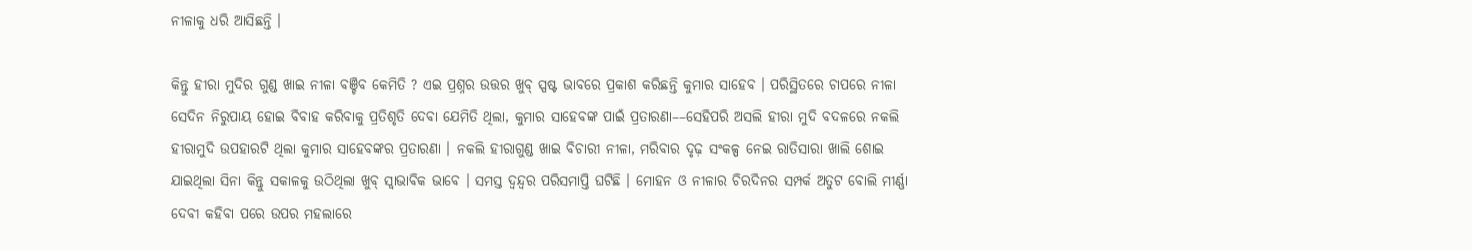ନୀଳାକୁ ଧରି ଆସିଛନ୍ତି ।

କିନ୍ତୁ ହୀରା ମୁଦିର ଗୁଣ୍ଡ ଖାଇ ନୀଳା ବଞ୍ଚିବ କେମିତି ? ଏଇ ପ୍ରଶ୍ନର ଉତ୍ତର ଖୁବ୍‍ ସ୍ପଷ୍ଟ ଭାବରେ ପ୍ରକାଶ କରିଛନ୍ତି କୁମାର ସାହେବ । ପରିସ୍ଥିତରେ ଚାପରେ ନୀଳା ସେଦିନ ନିରୁପାୟ ହୋଇ ବିବାହ କରିବାକୁ ପ୍ରତିଶୃତି ଦେବା ଯେମିତି ଥିଲା, କୁମାର ସାହେବଙ୍କ ପାଇଁ ପ୍ରତାରଣା––ସେହିପରି ଅସଲି ହୀରା ମୁଦି ବଦଳରେ ନକଲି ହୀରାମୁଦି ଉପହାରଟି ଥିଲା କୁମାର ସାହେବଙ୍କର ପ୍ରତାରଣା । ନକଲି ହୀରାଗୁଣ୍ଡ ଖାଇ ବିଚାରୀ ନୀଳା, ମରିବାର ଦୃଢ଼ ସଂକଳ୍ପ ନେଇ ରାତିସାରା ଖାଲି ଶୋଇ ଯାଇଥିଲା ସିନା କିନ୍ତୁ ସକାଳକୁ ଉଠିଥିଲା ଖୁବ୍‍ ସ୍ୱାଭାବିକ ଭାବେ । ସମସ୍ତ ଦ୍ୱନ୍ଦ୍ୱର ପରିସମାପ୍ତି ଘଟିଛି । ମୋହନ ଓ ନୀଳାର ଚିରଦିନର ସମ୍ପର୍କ ଅତୁଟ ବୋଲି ମୀର୍ଣ୍ଣା ଦେବୀ କହିବା ପରେ ଉପର ମହଲାରେ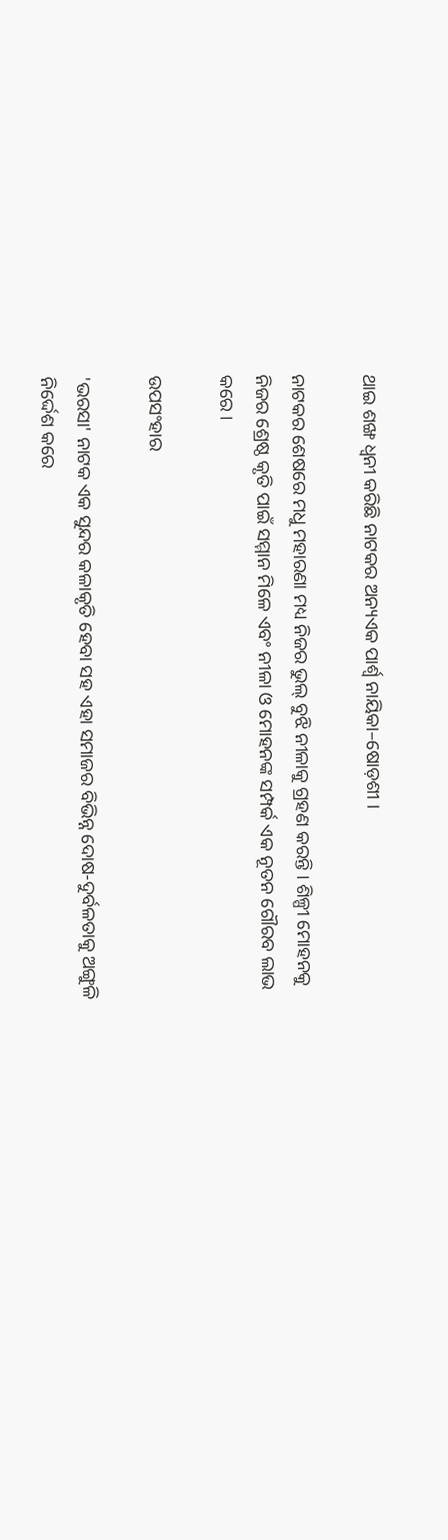ଥାଇ ଶଙ୍ଖ ଧ୍ୱନୀ କରିଛି ନାଟକର ଅନ୍ୟଏକ ପାର୍ଶ୍ୱ ନାୟିକା–ଷୋଡ଼ଶୀ ।

ନାଟକର ଶେଷରେ ମଧୁ ମହାରଣା ମଧ୍ୟ ନିଜର ଭୁଲ୍ ବୁଝି ନୀଳାକୁ ଗ୍ରହଣ କରନ୍ତି । ଶିଳ୍ପୀ ମୋହନକୁ ନିଜର ଶ୍ରେଷ୍ଠ କୃତି ପାଇଁ ସମ୍ମାନ ମିଳେ ଏବଂ ନୀଳା ଓ ମୋହନଙ୍କ ସମ୍ପର୍କ ଏକ ନୂତନ ଗୌରବ ଲାଭ କରେ ।

ଉପସଂହାର

'ଭରସା' ନାଟକ ଏକ ସୁନ୍ଦର କଳାକୃତି ହେବା ସହ ଏହା ସମାଜର ବିଭିନ୍ନ ଦୋଷ-ଦୁର୍ବଳତାକୁ ଅଙ୍ଗୁଳି ନିର୍ଦ୍ଦେଶ କରେ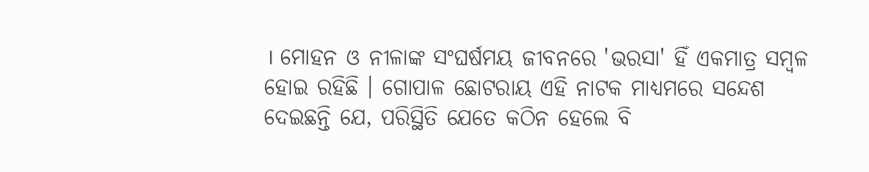। ମୋହନ ଓ ନୀଳାଙ୍କ ସଂଘର୍ଷମୟ ଜୀବନରେ 'ଭରସା' ହିଁ ଏକମାତ୍ର ସମ୍ବଳ ହୋଇ ରହିଛି । ଗୋପାଳ ଛୋଟରାୟ ଏହି ନାଟକ ମାଧ୍ୟମରେ ସନ୍ଦେଶ ଦେଇଛନ୍ତି ଯେ, ପରିସ୍ଥିତି ଯେତେ କଠିନ ହେଲେ ବି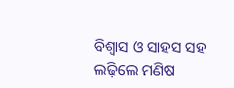ବିଶ୍ୱାସ ଓ ସାହସ ସହ ଲଢ଼ିଲେ ମଣିଷ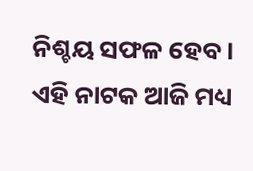ନିଶ୍ଚୟ ସଫଳ ହେବ । ଏହି ନାଟକ ଆଜି ମଧ୍ୟ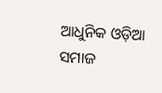ଆଧୁନିକ ଓଡ଼ିଆ ସମାଜ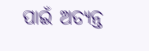ପାଇଁ ଅତ୍ୟନ୍ତ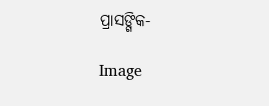ପ୍ରାସଙ୍ଗିକ-

Image